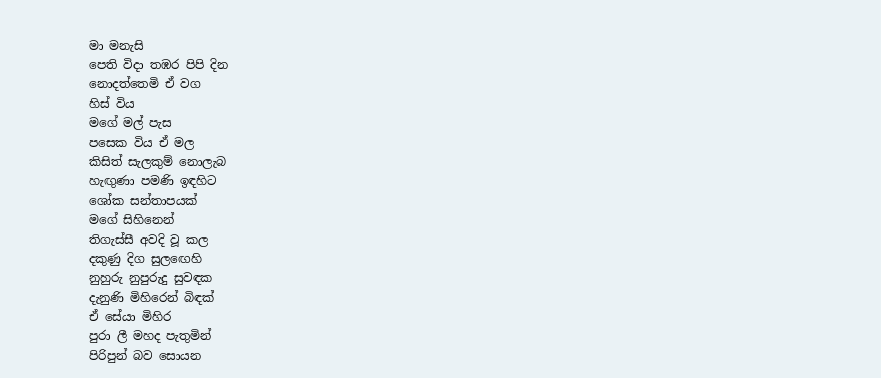මා මනැසි
පෙති විදා තඹර පිපි දින
නොදත්තෙමි ඒ වග
හිස් විය
මගේ මල් පැස
පසෙක විය ඒ මල
කිසිත් සැලකුම් නොලැබ
හැඟුණා පමණි ඉඳහිට
ශෝක සන්තාපයක්
මගේ සිහිනෙන්
තිගැස්සී අවදි වූ කල
දකුණු දිග සුලඟෙහි
නුහුරු නුපුරුදු සුවඳක
දැනුණි මිහිරෙන් බිඳක්
ඒ සේයා මිහිර
පුරා ලී මහද පැතුමින්
පිරිපුන් බව සොයන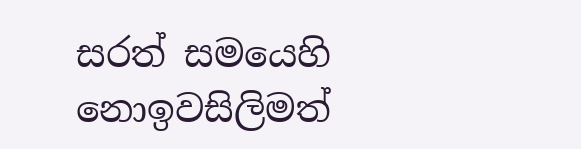සරත් සමයෙහි
නොඉවසිලිමත්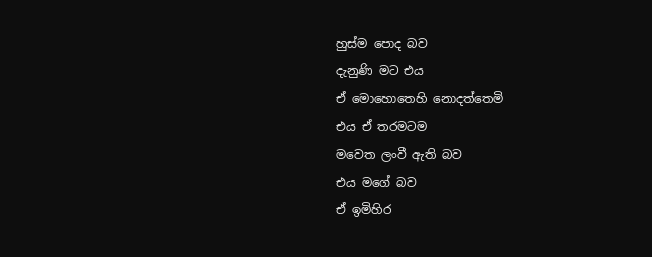හුස්ම පොද බව
දැනුණි මට එය
ඒ මොහොතෙහි නොදත්තෙමි
එය ඒ තරමටම
මවෙත ලංවී ඇති බව
එය මගේ බව
ඒ ඉමිහිර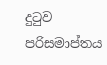දුටුව පරිසමාප්තය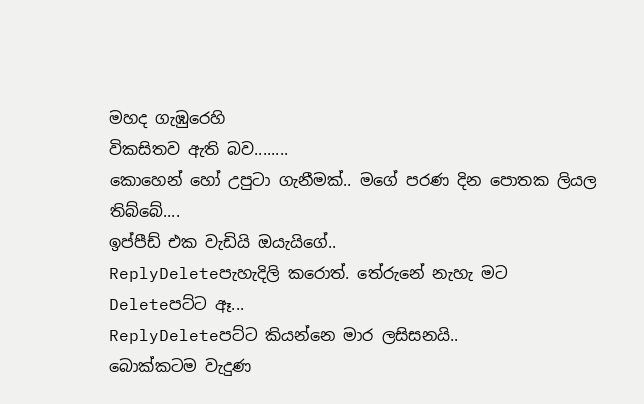මහද ගැඹුරෙහි
විකසිතව ඇති බව........
කොහෙන් හෝ උපුටා ගැනීමක්.. මගේ පරණ දින පොතක ලියල තිබ්බේ....
ඉප්පීඩ් එක වැඩියි ඔයැයිගේ..
ReplyDeleteපැහැදිලි කරොත්. තේරුනේ නැහැ මට
Deleteපට්ට ඈ...
ReplyDeleteපට්ට කියන්නෙ මාර ලසිසනයි..
බොක්කටම වැදුණ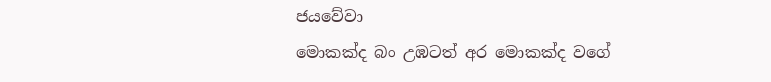ජයවේවා
මොකක්ද බං උඹටත් අර මොකක්ද වගේ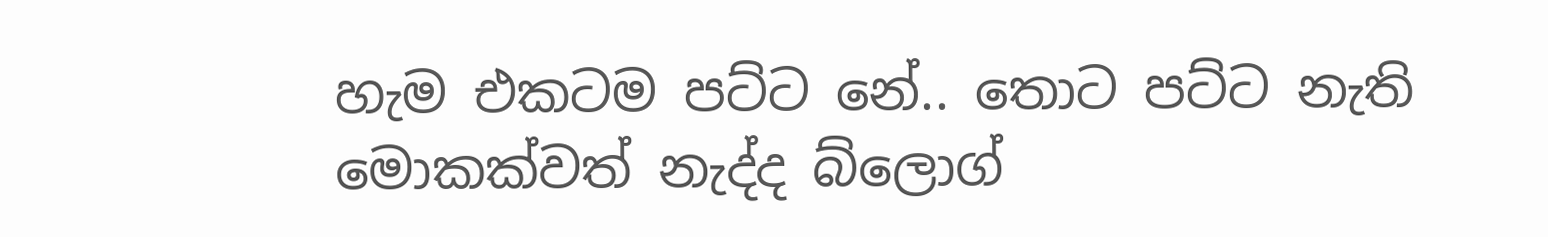හැම එකටම පට්ට නේ.. තොට පට්ට නැති මොකක්වත් නැද්ද බ්ලොග්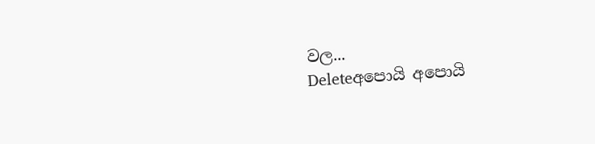වල...
Deleteඅපොයි අපොයි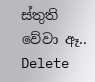ස්තුති වේවා ඈ..
Delete